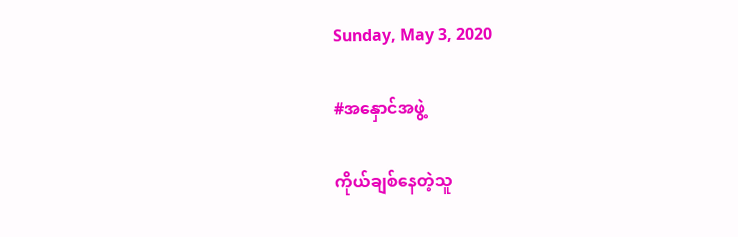Sunday, May 3, 2020

#အနှောင်အဖွဲ့

ကိုယ်ချစ်နေတဲ့သူ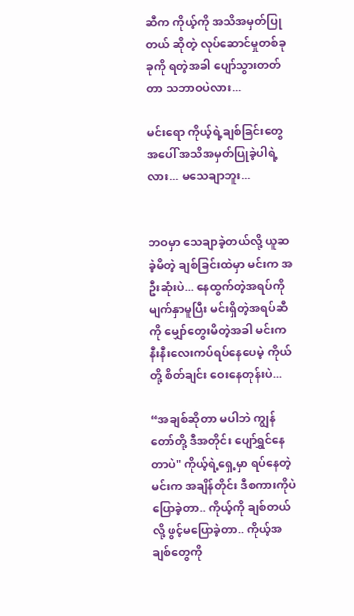ဆီက ကိုယ့်ကို အသိအမှတ်ပြုတယ် ဆိုတဲ့ လုပ်ဆောင်မှုတစ်ခုခုကို ရတဲ့အခါ ပျော်သွားတတ်တာ သဘာဝပဲလား...

မင်းရော ကိုယ့်ရဲ့ချစ်ခြင်းတွေအပေါ် အသိအမှတ်ပြုခဲ့ပါရဲ့လား... မသေချာဘူး...


ဘဝမှာ သေချာခဲ့တယ်လို့ ယူဆခဲ့မိတဲ့ ချစ်ခြင်းထဲမှာ မင်းက အဦးဆုံးပဲ... နေထွက်တဲ့အရပ်ကို မျက်နှာမူပြီး မင်းရှိတဲ့အရပ်ဆီကို မျှော်တွေးမိတဲ့အခါ မင်းက နီးနီးလေးကပ်ရပ်နေပေမဲ့ ကိုယ်တို့ စိတ်ချင်း ဝေးနေတုန်းပဲ...

“အချစ်ဆိုတာ မပါဘဲ ကျွန်တော်တို့ ဒီအတိုင်း ပျော်ရွှင်နေတာပဲ" ကိုယ့်ရဲ့ရှေ့မှာ ရပ်နေတဲ့ မင်းက အချိန်တိုင်း ဒီစကားကိုပဲ ပြောခဲ့တာ.. ကိုယ့်ကို ချစ်တယ်လို့ ဖွင့်မပြောခဲ့တာ.. ကိုယ့်အချစ်တွေကို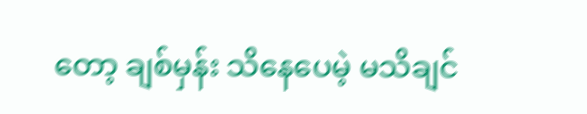တော့ ချစ်မှန်း သိနေပေမဲ့ မသိချင်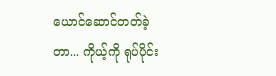ယောင်ဆောင်တတ်ခဲ့တာ... ကိုယ့်ကို ရုပ်ပိုင်း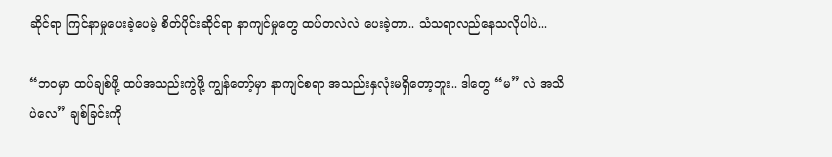ဆိုင်ရာ ကြင်နာမှုပေးခဲ့ပေမဲ့ စိတ်ပိုင်းဆိုင်ရာ နာကျင်မှုတွေ ထပ်တလဲလဲ ပေးခဲ့တာ.. သံသရာလည်နေသလိုပါပဲ...

“ဘဝမှာ ထပ်ချစ်ဖို့ ထပ်အသည်းကွဲဖို့ ကျွန်တော့်မှာ နာကျင်စရာ အသည်းနှလုံးမရှိတော့ဘူး.. ဒါတွေ “မ” လဲ အသိပဲလေ” ချစ်ခြင်းကို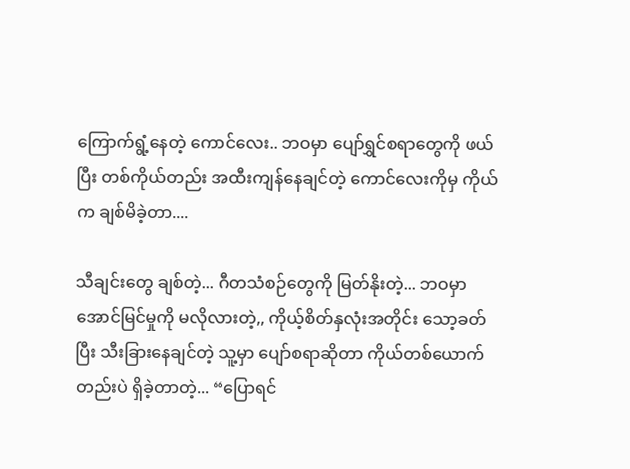ကြောက်ရွံ့နေတဲ့ ကောင်လေး.. ဘဝမှာ ပျော်ရွှင်စရာတွေကို ဖယ်ပြီး တစ်ကိုယ်တည်း အထီးကျန်နေချင်တဲ့ ကောင်လေးကိုမှ ကိုယ်က ချစ်မိခဲ့တာ....

သီချင်းတွေ ချစ်တဲ့... ဂီတသံစဉ်တွေကို မြတ်နိုးတဲ့... ဘဝမှာ အောင်မြင်မှုကို မလိုလားတဲ့,, ကိုယ့်စိတ်နှလုံးအတိုင်း သော့ခတ်ပြီး သီးခြားနေချင်တဲ့ သူ့မှာ ပျော်စရာဆိုတာ ကိုယ်တစ်ယောက်တည်းပဲ ရှိခဲ့တာတဲ့... “ပြောရင်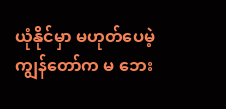ယုံနိုင်မှာ မဟုတ်ပေမဲ့ ကျွန်တော်က မ ဘေး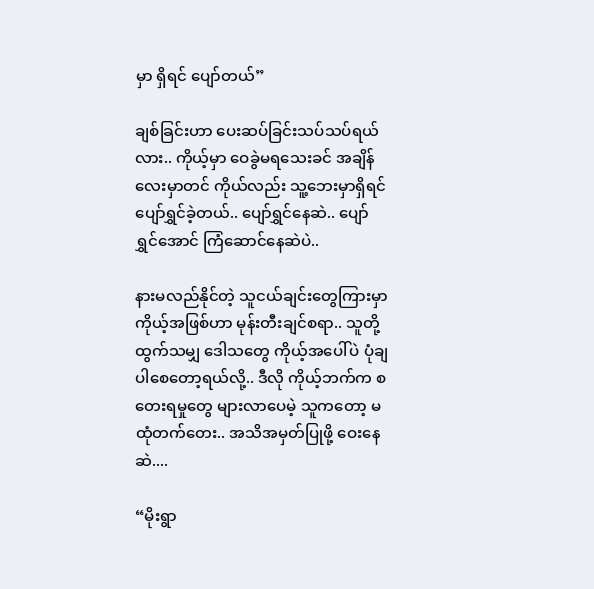မှာ ရှိရင် ပျော်တယ်”

ချစ်ခြင်းဟာ ပေးဆပ်ခြင်းသပ်သပ်ရယ်လား.. ကိုယ့်မှာ ဝေခွဲမရသေးခင် အချိန်လေးမှာတင် ကိုယ်လည်း သူ့ဘေးမှာရှိရင် ပျော်ရွှင်ခဲ့တယ်.. ပျော်ရွှင်နေဆဲ.. ပျော်ရွှင်အောင် ကြံဆောင်နေဆဲပဲ..

နားမလည်နိုင်တဲ့ သူငယ်ချင်းတွေကြားမှာ ကိုယ့်အဖြစ်ဟာ မုန်းတီးချင်စရာ.. သူတို့ထွက်သမျှ ဒေါသတွေ ကိုယ့်အပေါ်ပဲ ပုံချပါစေတော့ရယ်လို့.. ဒီလို ကိုယ့်ဘက်က စတေးရမှုတွေ များလာပေမဲ့ သူကတော့ မထုံတက်တေး.. အသိအမှတ်ပြုဖို့ ဝေးနေဆဲ....

“မိုးရွာ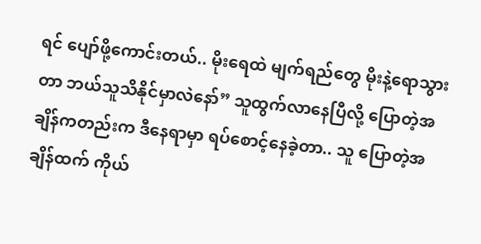ရင် ပျော်ဖို့ကောင်းတယ်.. မိုးရေထဲ မျက်ရည်တွေ မိုးနဲ့ရောသွားတာ ဘယ်သူသိနိုင်မှာလဲနော်” သူထွက်လာနေပြီလို့ ပြောတဲ့အချိန်ကတည်းက ဒီနေရာမှာ ရပ်စောင့်နေခဲ့တာ.. သူ ပြောတဲ့အချိန်ထက် ကိုယ်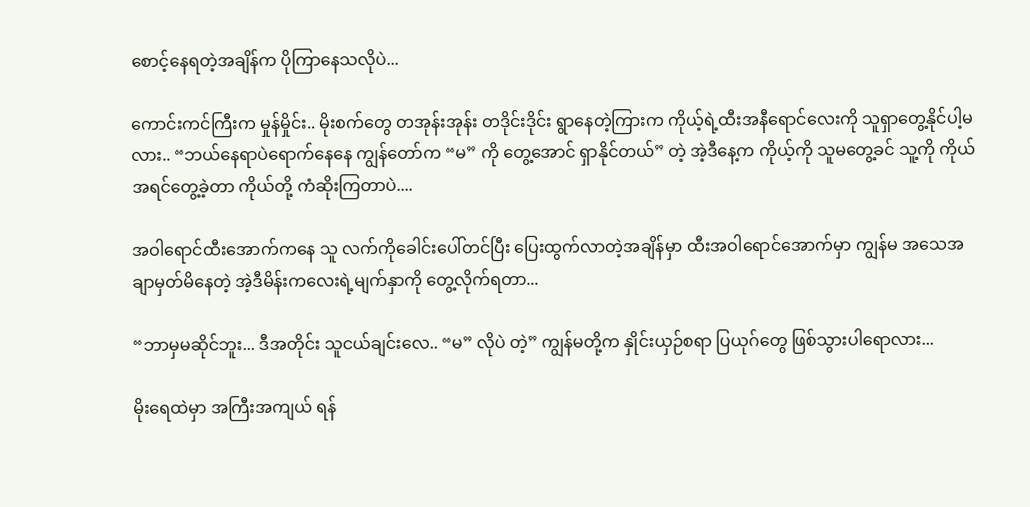စောင့်နေရတဲ့အချိန်က ပိုကြာနေသလိုပဲ...

ကောင်းကင်ကြီးက မှုန်မှိုင်း.. မိုးစက်တွေ တအုန်းအုန်း တဒိုင်းဒိုင်း ရွာနေတဲ့ကြားက ကိုယ့်ရဲ့ထီးအနီရောင်လေးကို သူရှာတွေ့နိုင်ပါ့မလား.. “ဘယ်နေရာပဲရောက်နေနေ ကျွန်တော်က “မ” ကို တွေ့အောင် ရှာနိုင်တယ်” တဲ့ အဲ့ဒီနေ့က ကိုယ့်ကို သူမတွေ့ခင် သူ့ကို ကိုယ်အရင်တွေ့ခဲ့တာ ကိုယ်တို့ ကံဆိုးကြတာပဲ....

အဝါရောင်ထီးအောက်ကနေ သူ လက်ကိုခေါင်းပေါ်တင်ပြီး ပြေးထွက်လာတဲ့အချိန်မှာ ထီးအဝါရောင်အောက်မှာ ကျွန်မ အသေအချာမှတ်မိနေတဲ့ အဲ့ဒီမိန်းကလေးရဲ့မျက်နှာကို တွေ့လိုက်ရတာ...

“ဘာမှမဆိုင်ဘူး... ဒီအတိုင်း သူငယ်ချင်းလေ.. “မ” လိုပဲ တဲ့” ကျွန်မတို့က နှိုင်းယှဉ်စရာ ပြယုဂ်တွေ ဖြစ်သွားပါရောလား...

မိုးရေထဲမှာ အကြီးအကျယ် ရန်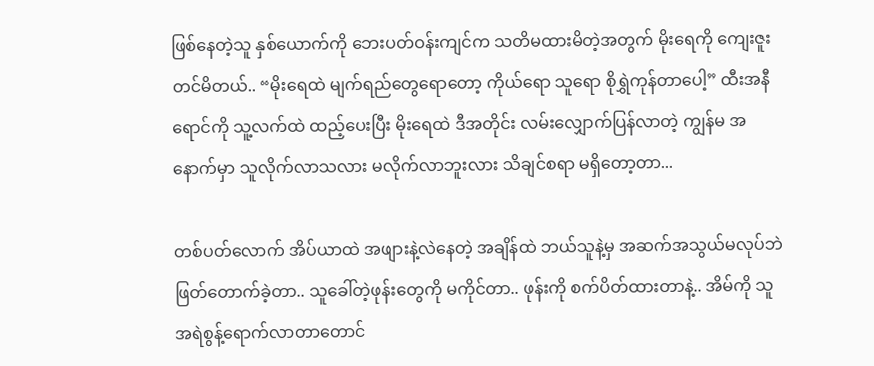ဖြစ်နေတဲ့သူ နှစ်ယောက်ကို ဘေးပတ်ဝန်းကျင်က သတိမထားမိတဲ့အတွက် မိုးရေကို ကျေးဇူးတင်မိတယ်.. “မိုးရေထဲ မျက်ရည်တွေရောတော့ ကိုယ်ရော သူရော စိုရွှဲကုန်တာပေါ့” ထီးအနီရောင်ကို သူ့လက်ထဲ ထည့်ပေးပြီး မိုးရေထဲ ဒီအတိုင်း လမ်းလျှောက်ပြန်လာတဲ့ ကျွန်မ အနောက်မှာ သူလိုက်လာသလား မလိုက်လာဘူးလား သိချင်စရာ မရှိတော့တာ...

တစ်ပတ်လောက် အိပ်ယာထဲ အဖျားနဲ့လဲနေတဲ့ အချိန်ထဲ ဘယ်သူနဲ့မှ အဆက်အသွယ်မလုပ်ဘဲ ဖြတ်တောက်ခဲ့တာ.. သူခေါ်တဲ့ဖုန်းတွေကို မကိုင်တာ.. ဖုန်းကို စက်ပိတ်ထားတာနဲ့.. အိမ်ကို သူ အရဲစွန့်ရောက်လာတာတောင်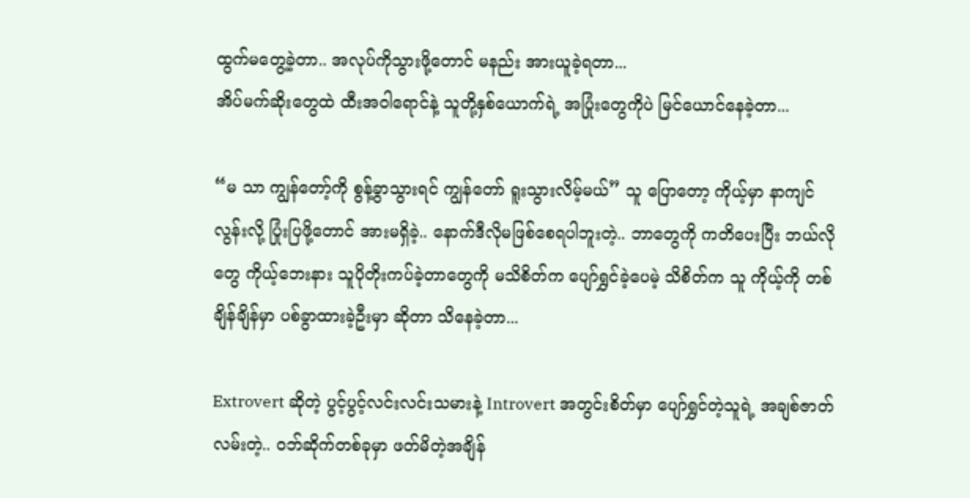ထွက်မတွေ့ခဲ့တာ.. အလုပ်ကိုသွားဖို့တောင် မနည်း အားယူခဲ့ရတာ...
အိပ်မက်ဆိုးတွေထဲ ထီးအဝါရောင်နဲ့ သူတို့နှစ်ယောက်ရဲ့ အပြုံးတွေကိုပဲ မြင်ယောင်နေခဲ့တာ...

“မ သာ ကျွန်တော့်ကို စွန့်ခွာသွားရင် ကျွန်တော် ရူးသွားလိမ့်မယ်” သူ ပြောတော့ ကိုယ့်မှာ နာကျင်လွန်းလို့ ပြုံးပြဖို့တောင် အားမရှိခဲ့.. နောက်ဒီလိုမဖြစ်စေရပါဘူးတဲ့.. ဘာတွေကို ကတိပေးပြီး ဘယ်လိုတွေ ကိုယ့်ဘေးနား သူပိုတိုးကပ်ခဲ့တာတွေကို မသိစိတ်က ပျော်ရွှင်ခဲ့ပေမဲ့ သိစိတ်က သူ ကိုယ့်ကို တစ်ချိန်ချိန်မှာ ပစ်ခွာထားခဲ့ဦးမှာ ဆိုတာ သိနေခဲ့တာ...

Extrovert ဆိုတဲ့ ပွင့်ပွင့်လင်းလင်းသမားနဲ့ Introvert အတွင်းစိတ်မှာ ပျော်ရွှင်တဲ့သူရဲ့ အချစ်ဇာတ်လမ်းတဲ့.. ဝဘ်ဆိုက်တစ်ခုမှာ ဖတ်မိတဲ့အချိန်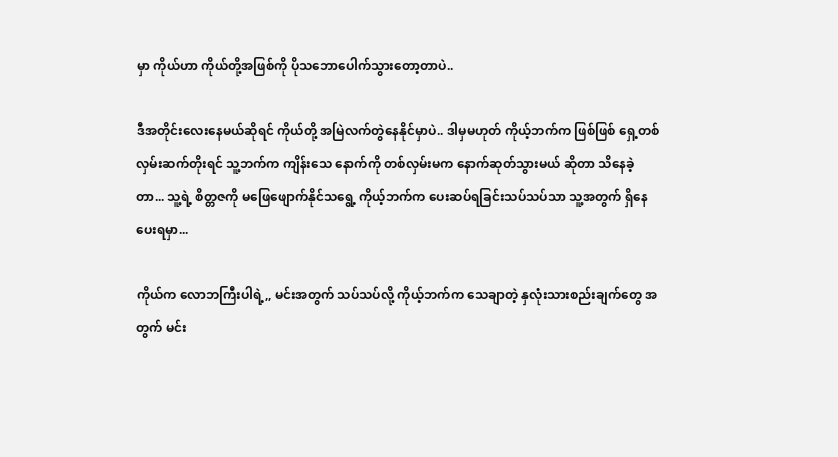မှာ ကိုယ်ဟာ ကိုယ်တို့အဖြစ်ကို ပိုသဘောပေါက်သွားတော့တာပဲ..

ဒီအတိုင်းလေးနေမယ်ဆိုရင် ကိုယ်တို့ အမြဲလက်တွဲနေနိုင်မှာပဲ.. ဒါမှမဟုတ် ကိုယ့်ဘက်က ဖြစ်ဖြစ် ရှေ့တစ်လှမ်းဆက်တိုးရင် သူ့ဘက်က ကျိန်းသေ နောက်ကို တစ်လှမ်းမက နောက်ဆုတ်သွားမယ် ဆိုတာ သိနေခဲ့တာ... သူ့ရဲ့ စိတ္တဇကို မဖြေဖျောက်နိုင်သရွေ့ ကိုယ့်ဘက်က ပေးဆပ်ရခြင်းသပ်သပ်သာ သူ့အတွက် ရှိနေပေးရမှာ...

ကိုယ်က လောဘကြီးပါရဲ့,, မင်းအတွက် သပ်သပ်လို့ ကိုယ့်ဘက်က သေချာတဲ့ နှလုံးသားစည်းချက်တွေ အတွက် မင်း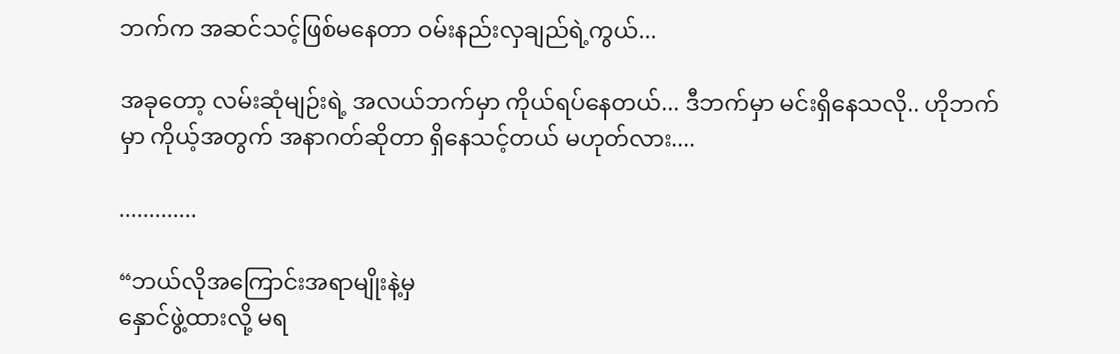ဘက်က အဆင်သင့်ဖြစ်မနေတာ ဝမ်းနည်းလှချည်ရဲ့ကွယ်...

အခုတော့ လမ်းဆုံမျဉ်းရဲ့ အလယ်ဘက်မှာ ကိုယ်ရပ်နေတယ်... ဒီဘက်မှာ မင်းရှိနေသလို.. ဟိုဘက်မှာ ကိုယ့်အတွက် အနာဂတ်ဆိုတာ ရှိနေသင့်တယ် မဟုတ်လား....

.............

“ဘယ်လိုအကြောင်းအရာမျိုးနဲ့မှ
နှောင်ဖွဲ့ထားလို့ မရ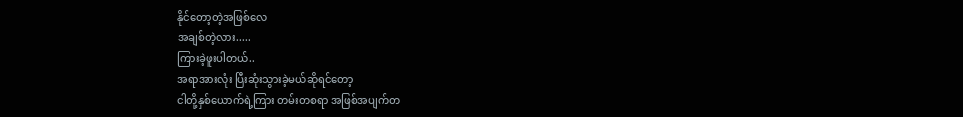နိုင်တော့တဲ့အဖြစ်လေ
အချစ်တဲ့လား.....
ကြားခဲ့ဖူးပါတယ်..
အရာအားလုံး ပြီးဆုံးသွားခဲ့မယ်ဆိုရင်တော့
ငါတို့နှစ်ယောက်ရဲ့ကြား တမ်းတစရာ အဖြစ်အပျက်တ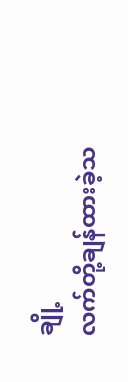ချို့
လက်တို့ချန်ထားခဲ့သ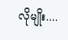လိုမျိုး....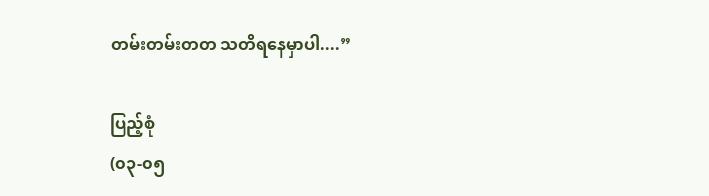တမ်းတမ်းတတ သတိရနေမှာပါ....”

ပြည့်စုံ
(၀၃-၀၅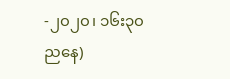-၂၀၂၀၊ ၁၆း၃၀ ညနေ)